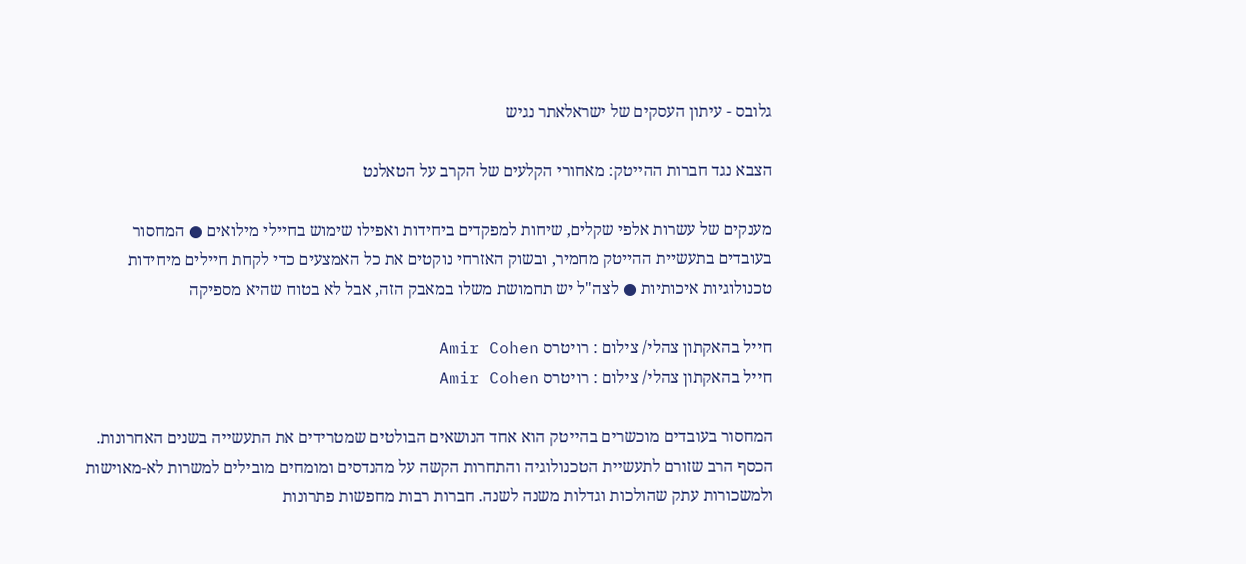גלובס - עיתון העסקים של ישראלאתר נגיש

הצבא נגד חברות ההייטק: מאחורי הקלעים של הקרב על הטאלנט

מענקים של עשרות אלפי שקלים, שיחות למפקדים ביחידות ואפילו שימוש בחיילי מילואים ● המחסור בעובדים בתעשיית ההייטק מחמיר, ובשוק האזרחי נוקטים את כל האמצעים כדי לקחת חיילים מיחידות טכנולוגיות איכותיות ● לצה"ל יש תחמושת משלו במאבק הזה, אבל לא בטוח שהיא מספיקה

חייל בהאקתון צהלי/ צילום : רויטרס Amir Cohen
חייל בהאקתון צהלי/ צילום : רויטרס Amir Cohen

המחסור בעובדים מוכשרים בהייטק הוא אחד הנושאים הבולטים שמטרידים את התעשייה בשנים האחרונות. הכסף הרב שזורם לתעשיית הטכנולוגיה והתחרות הקשה על מהנדסים ומומחים מובילים למשרות לא-מאוישות ולמשכורות עתק שהולכות וגדלות משנה לשנה. חברות רבות מחפשות פתרונות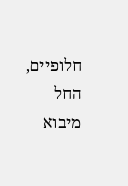חלופיים, החל מיבוא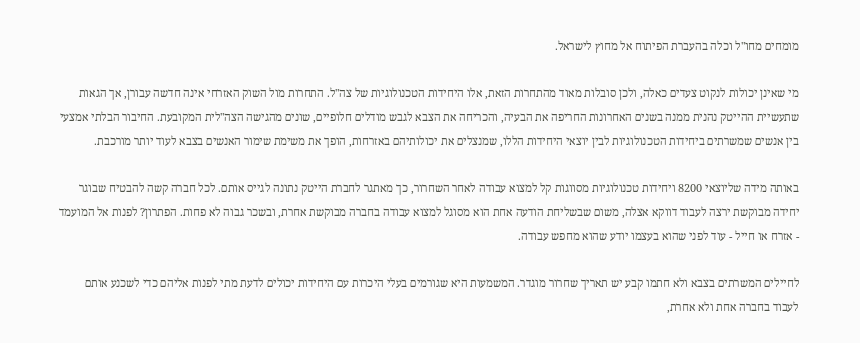מומחים מחו"ל וכלה בהעברת הפיתוח אל מחוץ לישראל.

מי שאינן יכולות לנקוט צעדים כאלה, ולכן סובלות מאוד מהתחרות הזאת, אלו היחידות הטכנולוגיות של צה"ל. התחרות מול השוק האזרחי אינה חדשה עבורן, אך הגאות שתעשיית ההייטק נהנית ממנה בשנים האחרונות החריפה את הבעיה, והכריחה את הצבא לגבש מודלים חלופיים, שונים מהגישה הצה"לית המקובעת. החיבור הבלתי אמצעי בין אנשים שמשרתים ביחידות הטכנולוגיות לבין יוצאי היחידות הללו, שמנצלים את יכולותיהם באזרחות, הופך את משימת שימור האנשים בצבא לעוד יותר מורכבת.

באותה מידה שליוצאי 8200 ויחידות טכנולוגיות מסווגות קל למצוא עבודה לאחר השחרור, כך מאתגר לחברת הייטק נתונה לגייס אותם. לכל חברה קשה להבטיח שבוגר יחידה מבוקשת ירצה לעבוד דווקא אצלה, משום שבשליחת הודעה אחת הוא מסוגל למצוא עבודה בחברה מבוקשת אחרת, ובשכר גבוה לא פחות. הפתרון? לפנות אל המועמד - אזרח או חייל - עוד לפני שהוא בעצמו יודע שהוא מחפש עבודה.

לחיילים המשרתים בצבא ולא חתמו קבע יש תאריך שחרור מוגדר. המשמעות היא שגורמים בעלי היכרות עם היחידות יכולים לדעת מתי לפנות אליהם כדי לשכנע אותם לעבוד בחברה אחת ולא אחרת,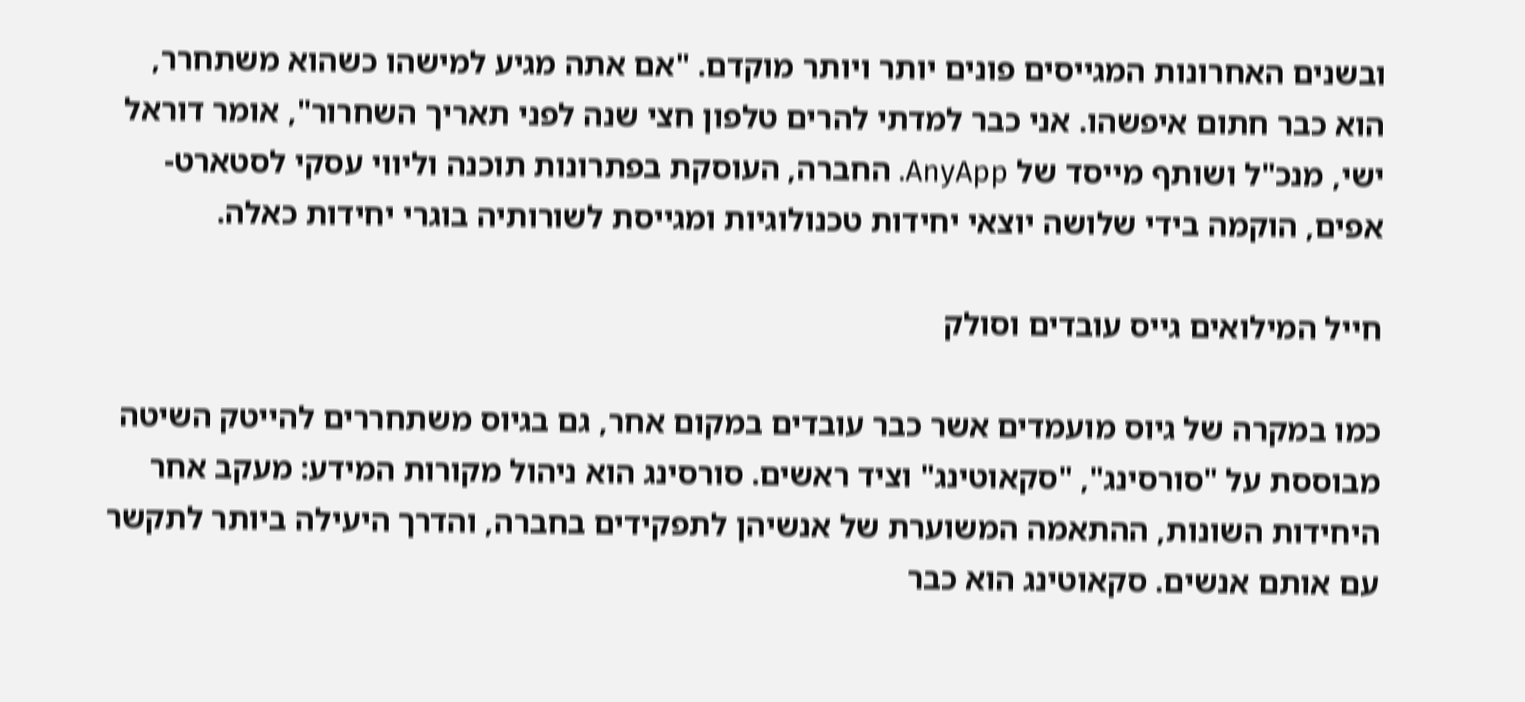ובשנים האחרונות המגייסים פונים יותר ויותר מוקדם. "אם אתה מגיע למישהו כשהוא משתחרר, הוא כבר חתום איפשהו. אני כבר למדתי להרים טלפון חצי שנה לפני תאריך השחרור", אומר דוראל ישי, מנכ"ל ושותף מייסד של AnyApp. החברה, העוסקת בפתרונות תוכנה וליווי עסקי לסטארט-אפים, הוקמה בידי שלושה יוצאי יחידות טכנולוגיות ומגייסת לשורותיה בוגרי יחידות כאלה.

חייל המילואים גייס עובדים וסולק

כמו במקרה של גיוס מועמדים אשר כבר עובדים במקום אחר, גם בגיוס משתחררים להייטק השיטה מבוססת על "סורסינג", "סקאוטינג" וציד ראשים. סורסינג הוא ניהול מקורות המידע: מעקב אחר היחידות השונות, ההתאמה המשוערת של אנשיהן לתפקידים בחברה, והדרך היעילה ביותר לתקשר עם אותם אנשים. סקאוטינג הוא כבר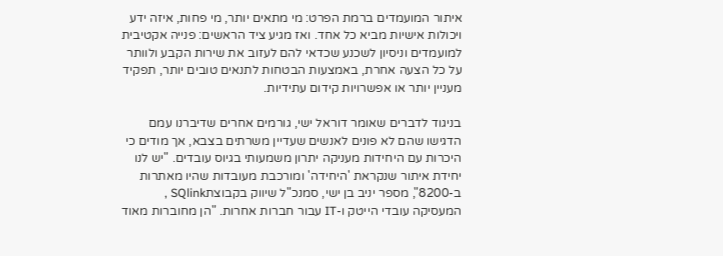איתור המועמדים ברמת הפרט: מי מתאים יותר, מי פחות, איזה ידע ויכולות אישיות מביא כל אחד. ואז מגיע ציד הראשים: פנייה אקטיבית למועמדים וניסיון לשכנע שכדאי להם לעזוב את שירות הקבע ולוותר על כל הצעה אחרת, באמצעות הבטחות לתנאים טובים יותר, תפקיד מעניין יותר או אפשרויות קידום עתידיות.

בניגוד לדברים שאומר דוראל ישי, גורמים אחרים שדיברנו עמם הדגישו שהם לא פונים לאנשים שעדיין משרתים בצבא, אך מודים כי היכרות עם היחידות מעניקה יתרון משמעותי בגיוס עובדים. "יש לנו יחידת איתור שנקראת 'היחידה' ומורכבת מעובדות שהיו מאתרות ב-8200", מספר יניב בן ישי, סמנכ"ל שיווק בקבוצתSQlink , המעסיקה עובדי הייטק ו-IT עבור חברות אחרות. "הן מחוברות מאוד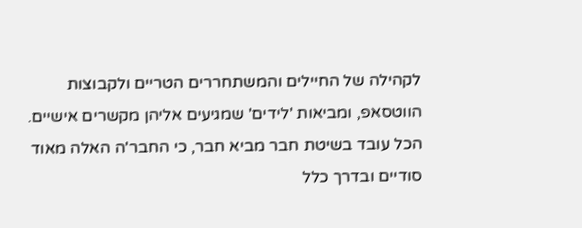לקהילה של החיילים והמשתחררים הטריים ולקבוצות הווטסאפ, ומביאות 'לידים' שמגיעים אליהן מקשרים אישיים. הכל עובד בשיטת חבר מביא חבר, כי החבר'ה האלה מאוד סודיים ובדרך כלל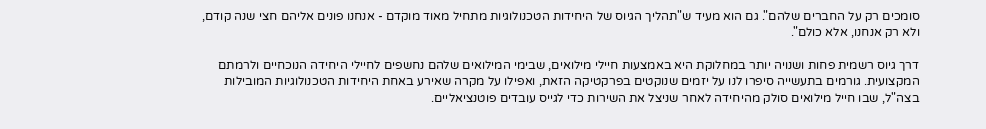סומכים רק על החברים שלהם". גם הוא מעיד ש"תהליך הגיוס של היחידות הטכנולוגיות מתחיל מאוד מוקדם - אנחנו פונים אליהם חצי שנה קודם, ולא רק אנחנו, אלא כולם".

דרך גיוס רשמית פחות ושנויה יותר במחלוקת היא באמצעות חיילי מילואים, שבימי המילואים שלהם נחשפים לחיילי היחידה הנוכחיים ולרמתם המקצועית. גורמים בתעשייה סיפרו לנו על יזמים שנוקטים בפרקטיקה הזאת, ואפילו על מקרה שאירע באחת היחידות הטכנולוגיות המובילות בצה"ל, שבו חייל מילואים סולק מהיחידה לאחר שניצל את השירות כדי לגייס עובדים פוטנציאליים.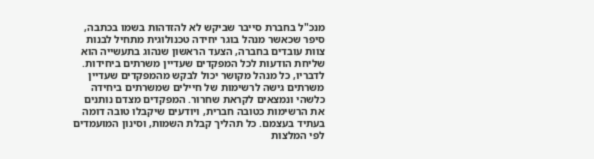מנכ"ל בחברת סייבר שביקש לא להזדהות בשמו בכתבה, סיפר שכאשר מנהל בוגר יחידה טכנולוגית מתחיל לבנות צוות עובדים בחברה, הצעד הראשון שנהוג בתעשייה הוא שליחת הודעות לכל המפקדים שעדיין משרתים ביחידות. לדבריו, כל מנהל מקושר יכול לבקש מהמפקדים שעדיין משרתים גישה לרשימות של חיילים שמשרתים ביחידה כלשהי ונמצאים לקראת שחרור. המפקדים מצדם נותנים את הרשימות כטובה חברית, ויודעים שיקבלו טובה דומה בעתיד בעצמם. כל תהליך קבלת השמות, וסינון המועמדים לפי המלצות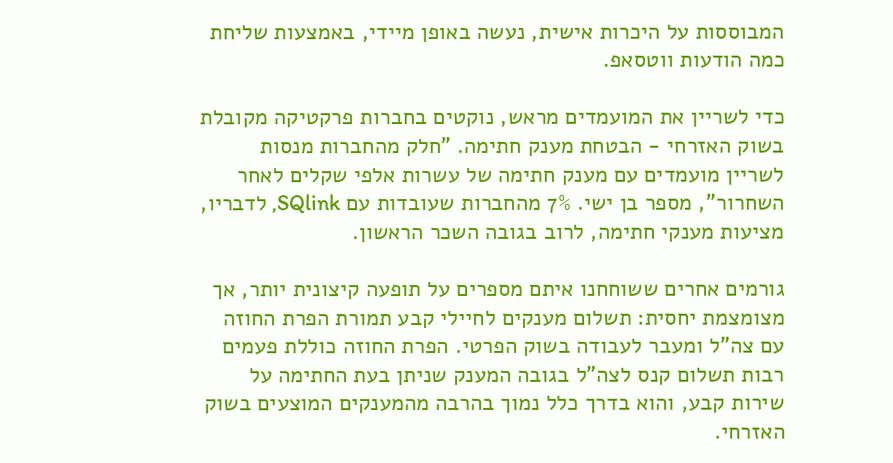המבוססות על היכרות אישית, נעשה באופן מיידי, באמצעות שליחת כמה הודעות ווטסאפ.

כדי לשריין את המועמדים מראש, נוקטים בחברות פרקטיקה מקובלת בשוק האזרחי - הבטחת מענק חתימה. "חלק מהחברות מנסות לשריין מועמדים עם מענק חתימה של עשרות אלפי שקלים לאחר השחרור", מספר בן ישי. 7% מהחברות שעובדות עם SQlink, לדבריו, מציעות מענקי חתימה, לרוב בגובה השכר הראשון.

גורמים אחרים ששוחחנו איתם מספרים על תופעה קיצונית יותר, אך מצומצמת יחסית: תשלום מענקים לחיילי קבע תמורת הפרת החוזה עם צה"ל ומעבר לעבודה בשוק הפרטי. הפרת החוזה כוללת פעמים רבות תשלום קנס לצה"ל בגובה המענק שניתן בעת החתימה על שירות קבע, והוא בדרך כלל נמוך בהרבה מהמענקים המוצעים בשוק האזרחי.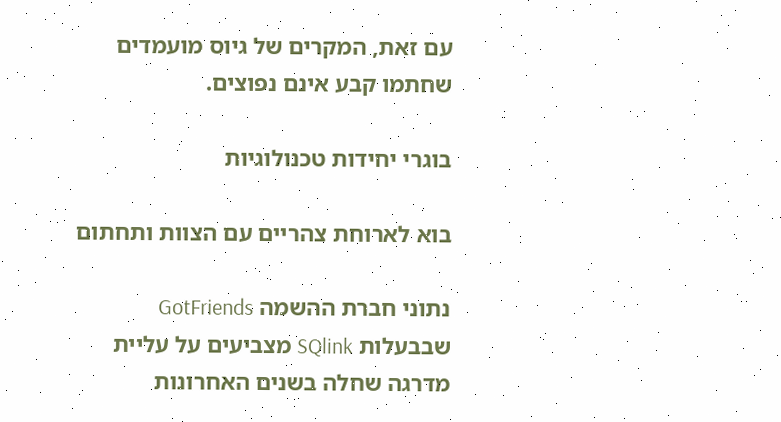עם זאת, המקרים של גיוס מועמדים שחתמו קבע אינם נפוצים.

בוגרי יחידות טכנולוגיות

בוא לארוחת צהריים עם הצוות ותחתום

נתוני חברת ההשמה GotFriends שבבעלות SQlink מצביעים על עליית מדרגה שחלה בשנים האחרונות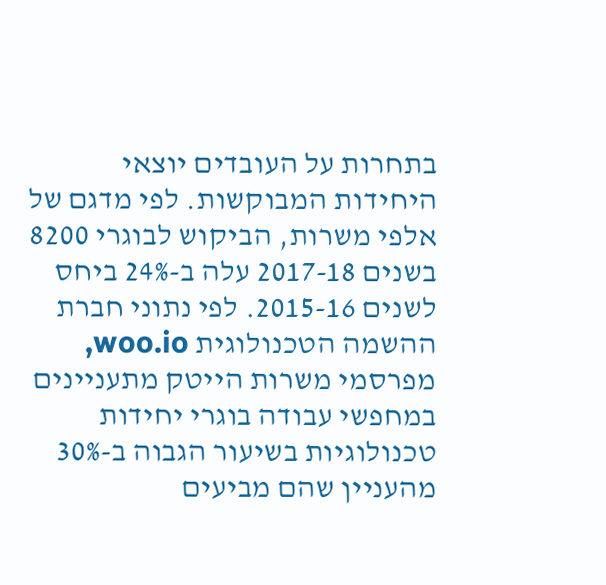בתחרות על העובדים יוצאי היחידות המבוקשות. לפי מדגם של אלפי משרות, הביקוש לבוגרי 8200 בשנים 2017-18 עלה ב-24% ביחס לשנים 2015-16. לפי נתוני חברת ההשמה הטכנולוגית woo.io, מפרסמי משרות הייטק מתעניינים במחפשי עבודה בוגרי יחידות טכנולוגיות בשיעור הגבוה ב-30% מהעניין שהם מביעים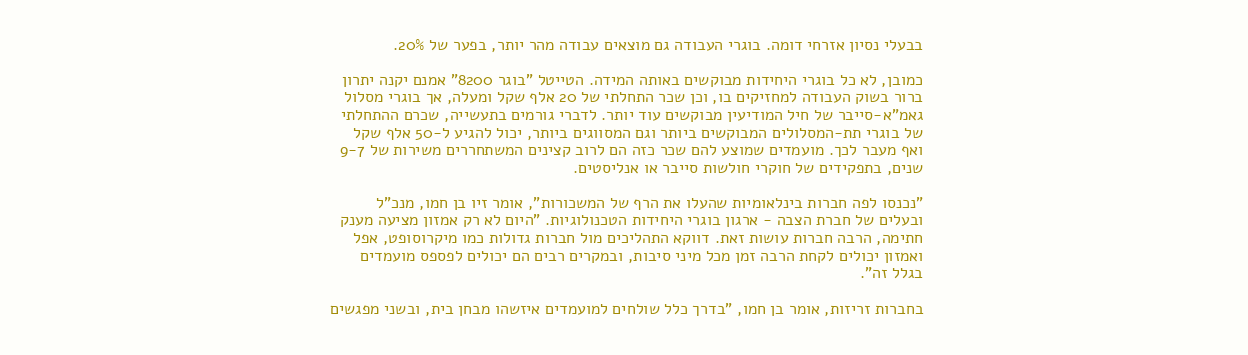בבעלי נסיון אזרחי דומה. בוגרי העבודה גם מוצאים עבודה מהר יותר, בפער של 20%.

כמובן, לא כל בוגרי היחידות מבוקשים באותה המידה. הטייטל "בוגר 8200" אמנם יקנה יתרון ברור בשוק העבודה למחזיקים בו, וכן שכר התחלתי של 20 אלף שקל ומעלה, אך בוגרי מסלול גאמ"א-סייבר של חיל המודיעין מבוקשים עוד יותר. לדברי גורמים בתעשייה, שכרם ההתחלתי של בוגרי תת-המסלולים המבוקשים ביותר וגם המסווגים ביותר, יכול להגיע ל-50 אלף שקל ואף מעבר לכך. מועמדים שמוצע להם שכר כזה הם לרוב קצינים המשתחררים משירות של 9-7 שנים, בתפקידים של חוקרי חולשות סייבר או אנליסטים.

"נכנסו לפה חברות בינלאומיות שהעלו את הרף של המשכורות", אומר זיו בן חמו, מנכ"ל ובעלים של חברת הצבה - ארגון בוגרי היחידות הטכנולוגיות. "היום לא רק אמזון מציעה מענק חתימה, הרבה חברות עושות זאת. דווקא התהליכים מול חברות גדולות כמו מיקרוסופט, אפל ואמזון יכולים לקחת הרבה זמן מכל מיני סיבות, ובמקרים רבים הם יכולים לפספס מועמדים בגלל זה".

בחברות זריזות, אומר בן חמו, "בדרך כלל שולחים למועמדים איזשהו מבחן בית, ובשני מפגשים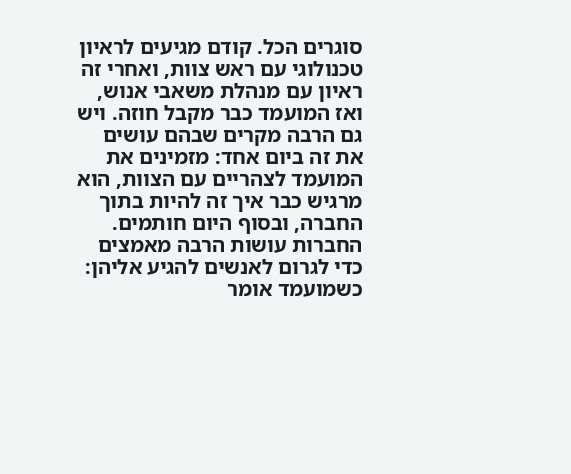סוגרים הכל. קודם מגיעים לראיון טכנולוגי עם ראש צוות, ואחרי זה ראיון עם מנהלת משאבי אנוש, ואז המועמד כבר מקבל חוזה. ויש גם הרבה מקרים שבהם עושים את זה ביום אחד: מזמינים את המועמד לצהריים עם הצוות, הוא מרגיש כבר איך זה להיות בתוך החברה, ובסוף היום חותמים. החברות עושות הרבה מאמצים כדי לגרום לאנשים להגיע אליהן: כשמועמד אומר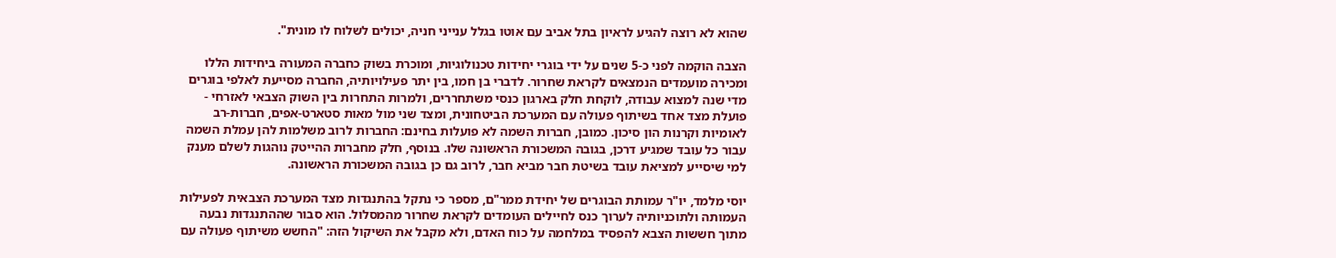שהוא לא רוצה להגיע לראיון בתל אביב עם אוטו בגלל ענייני חניה, יכולים לשלוח לו מונית".

הצבה הוקמה לפני כ-5 שנים על ידי בוגרי יחידות טכנולוגיות, ומוכרת בשוק כחברה המעורה ביחידות הללו ומכירה מועמדים הנמצאים לקראת שחרור. לדברי בן חמו, בין יתר פעילויותיה, החברה מסייעת לאלפי בוגרים מדי שנה למצוא עבודה, לוקחת חלק בארגון כנסי משתחררים, ולמרות התחרות בין השוק הצבאי לאזרחי - פועלת מצד אחד בשיתוף פעולה עם המערכת הביטחונית, ומצד שני מול מאות סטארט-אפים, חברות-רב לאומיות וקרנות הון סיכון. כמובן, חברות השמה לא פועלות בחינם: החברות לרוב משלמות להן עמלת השמה עבור כל עובד שמגיע דרכן, בגובה המשכורת הראשונה שלו. בנוסף, חלק מחברות ההייטק נוהגות לשלם מענק למי שיסייע למציאת עובד בשיטת חבר מביא חבר, לרוב גם כן בגובה המשכורת הראשונה.

יוסי מלמד, יו"ר עמותת הבוגרים של יחידת ממר"ם, מספר כי נתקל בהתנגדות מצד המערכת הצבאית לפעילות העמותה ולתוכניותיה לערוך כנס לחיילים העומדים לקראת שחרור מהמסלול. הוא סבור שההתנגדות נבעה מתוך חששות הצבא להפסיד במלחמה על כוח האדם, ולא מקבל את השיקול הזה: "החשש משיתוף פעולה עם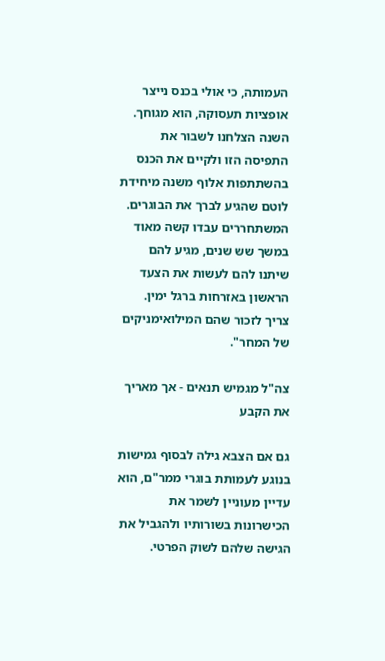העמותה, כי אולי בכנס נייצר אופציות תעסוקה, הוא מגוחך. השנה הצלחנו לשבור את התפיסה הזו ולקיים את הכנס בהשתתפות אלוף משנה מיחידת לוטם שהגיע לברך את הבוגרים. המשתחררים עבדו קשה מאוד במשך שש שנים, מגיע להם שיתנו להם לעשות את הצעד הראשון באזרחות ברגל ימין. צריך לזכור שהם המילואימניקים של המחר".

צה"ל מגמיש תנאים - אך מאריך את הקבע

גם אם הצבא גילה לבסוף גמישות בנוגע לעמותת בוגרי ממר"ם, הוא עדיין מעוניין לשמר את הכישרונות בשורותיו ולהגביל את הגישה שלהם לשוק הפרטי.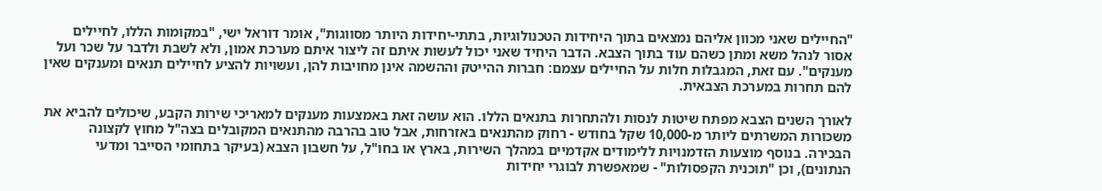"החיילים שאני מכוון אליהם נמצאים בתוך היחידות הטכנולוגיות, בתתי-יחידות היותר מסווגות", אומר דוראל ישי, "במקומות הללו, לחיילים אסור לנהל משא ומתן כשהם עוד בתוך הצבא. הדבר היחיד שאני יכול לעשות איתם זה ליצור איתם מערכת אמון, ולא לשבת ולדבר על שכר ועל מענקים". עם זאת, המגבלות חלות על החיילים עצמם: חברות ההייטק וההשמה אינן מחויבות להן, ועשויות להציע לחיילים תנאים ומענקים שאין להם תחרות במערכת הצבאית.

לאורך השנים הצבא מפתח שיטות לנסות ולהתחרות בתנאים הללו. הוא עושה זאת באמצעות מענקים למאריכי שירות הקבע, שיכולים להביא את משכורות המשרתים ליותר מ-10,000 שקל בחודש - רחוק מהתנאים באזרחות, אבל טוב בהרבה מהתנאים המקובלים בצה"ל מחוץ לקצונה הבכירה. בנוסף מוצעות הזדמנויות ללימודים אקדמיים במהלך השירות, בארץ או בחו"ל, על חשבון הצבא (בעיקר בתחומי הסייבר ומדעי הנתונים), וכן "תוכנית הקפסולות" - שמאפשרת לבוגרי יחידות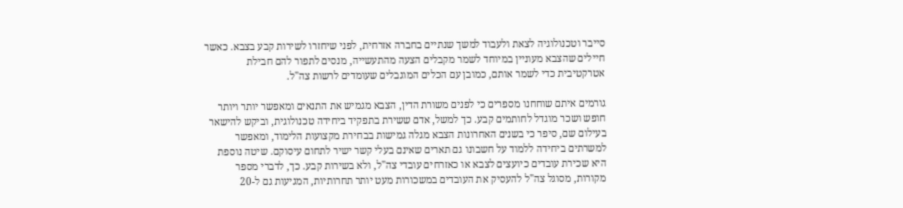סייבר וטכנולוגיה לצאת ולעבוד למשך שנתיים בחברה אזרחית, לפני שיחזרו לשירות קבע בצבא. כאשר חיילים שהצבא מעוניין במיוחד לשמר מקבלים הצעה מהתעשייה, מנסים לתפור להם חבילת אטרקטיבית כדי לשמר אותם, כמובן עם הכלים המוגבלים שעומדים לרשות צה"ל.

גורמים איתם שוחחנו מספרים כי לפנים משורת הדין, הצבא מגמיש את התנאים ומאפשר יותר ויותר חופש ושכר מוגדל לחותמים קבע. כך למשל, אדם ששירת בתפקיד ביחידה טכנולוגית, וביקש להישאר בעילום שם, סיפר כי בשנים האחרונות הצבא מגלה גמישות בבחירת מקצועות הלימוד, ומאפשר למשרתים ביחידה ללמוד על חשבונו גם תארים שאינם בעלי קשר ישיר לתחום עיסוקם. שיטה נוספת היא שכירת עובדים כיועצים לצבא או כאזרחים עובדי צה"ל, ולא בשירות קבע. כך, לדברי מספר מקורות, מסוגל צה"ל להעסיק את העובדים במשכורות מעט יותר תחרותיות, המגיעות גם ל-20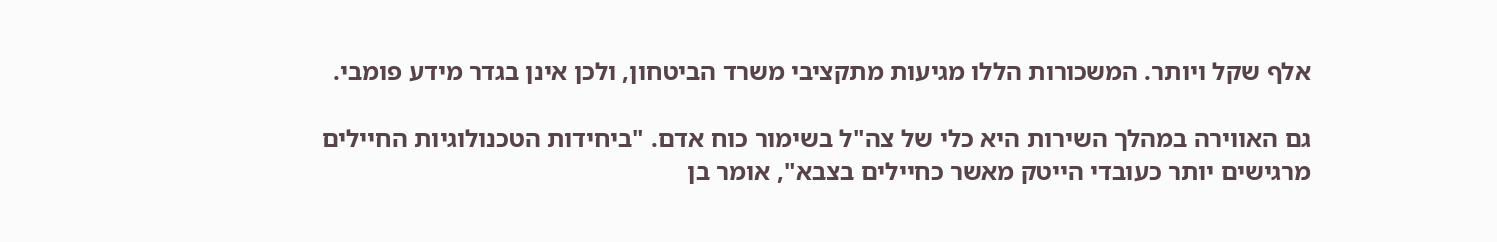אלף שקל ויותר. המשכורות הללו מגיעות מתקציבי משרד הביטחון, ולכן אינן בגדר מידע פומבי.

גם האווירה במהלך השירות היא כלי של צה"ל בשימור כוח אדם. "ביחידות הטכנולוגיות החיילים מרגישים יותר כעובדי הייטק מאשר כחיילים בצבא", אומר בן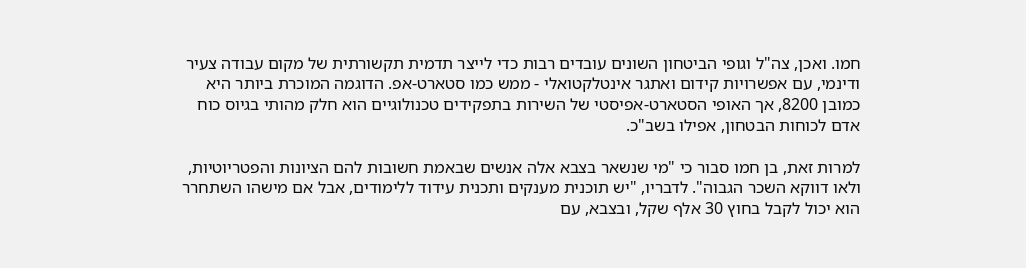חמו. ואכן, צה"ל וגופי הביטחון השונים עובדים רבות כדי לייצר תדמית תקשורתית של מקום עבודה צעיר ודינמי, עם אפשרויות קידום ואתגר אינטלקטואלי - ממש כמו סטארט-אפ. הדוגמה המוכרת ביותר היא כמובן 8200, אך האופי הסטארט-אפיסטי של השירות בתפקידים טכנולוגיים הוא חלק מהותי בגיוס כוח אדם לכוחות הבטחון, אפילו בשב"כ.

למרות זאת, בן חמו סבור כי "מי שנשאר בצבא אלה אנשים שבאמת חשובות להם הציונות והפטריוטיות, ולאו דווקא השכר הגבוה". לדבריו, "יש תוכנית מענקים ותכנית עידוד ללימודים, אבל אם מישהו השתחרר הוא יכול לקבל בחוץ 30 אלף שקל, ובצבא, עם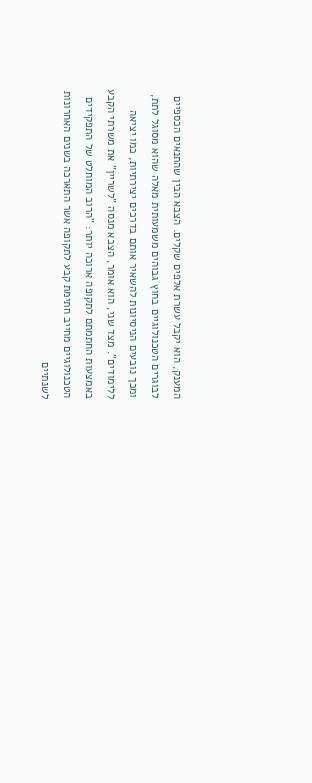המענק, הוא יקבל עשרת אלפים שקלים. הצבא הבין שהתנאים הכספיים לבוגרים הטכנולוגיים בחוץ גבוהים משמעותית מאלה שהוא מסוגל לתת, ומכך נובעים הניסיונות להשאיר אותם בדרכים יצירתיות, כמו יציאה ללימודים". מצד שני, הוא אומר, הצבא מנסה "לשריין" את משרתי הקבע באמצעות החתמתם לתקופה ארוכה יותר: "הרוב המוחלט של התפקידים הטכנולוגיים מחייב חתימת קבע לתקופה אשר התארכה בשנים האחרונות לשנתיים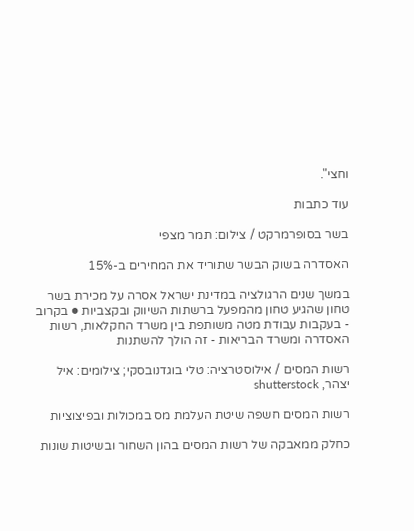וחצי".

עוד כתבות

בשר בסופרמרקט / צילום: תמר מצפי

האסדרה בשוק הבשר שתוריד את המחירים ב-15%

במשך שנים הרגולציה במדינת ישראל אסרה על מכירת בשר טחון שהגיע טחון מהמפעל ברשתות השיווק ובקצביות ● בקרוב - בעקבות עבודת מטה משותפת בין משרד החקלאות, רשות האסדרה ומשרד הבריאות - זה הולך להשתנות

רשות המסים / אילוסטרציה: טלי בוגדנובסקי; צילומים: איל יצהר, shutterstock

רשות המסים חשפה שיטת העלמת מס במכולות ובפיצוציות

כחלק ממאבקה של רשות המסים בהון השחור ובשיטות שונות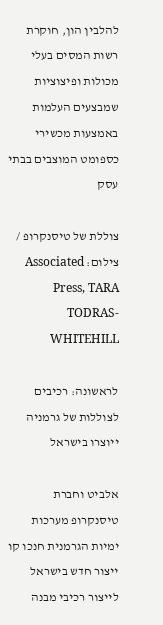להלבין הון, חוקרת רשות המסים בעלי מכולות ופיצוציות שמבצעים העלמות באמצעות מכשירי כספומט המוצבים בבתי עסק

צוללת של טיסנקרופ / צילום: Associated Press, TARA TODRAS-WHITEHILL

לראשונה: רכיבים לצוללות של גרמניה ייוצרו בישראל

אלביט וחברת טיסנקרופ מערכות ימיות הגרמנית חנכו קו ייצור חדש בישראל לייצור רכיבי מבנה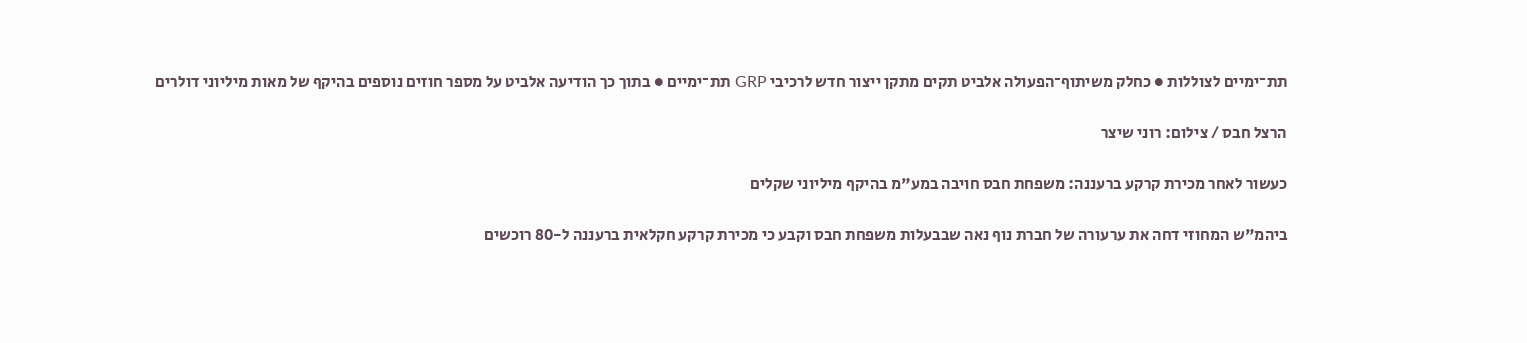תת־ימיים לצוללות ● כחלק משיתוף־הפעולה אלביט תקים מתקן ייצור חדש לרכיבי GRP תת־ימיים ● בתוך כך הודיעה אלביט על מספר חוזים נוספים בהיקף של מאות מיליוני דולרים

הרצל חבס / צילום: רוני שיצר

כעשור לאחר מכירת קרקע ברעננה: משפחת חבס חויבה במע"מ בהיקף מיליוני שקלים

ביהמ"ש המחוזי דחה את ערעורה של חברת נוף נאה שבבעלות משפחת חבס וקבע כי מכירת קרקע חקלאית ברעננה ל-80 רוכשים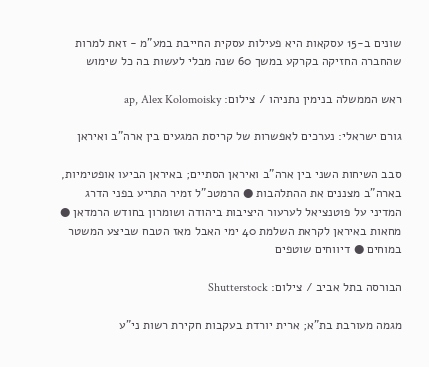שונים ב-15 עסקאות היא פעילות עסקית החייבת במע"מ - זאת למרות שהחברה החזיקה בקרקע במשך 60 שנה מבלי לעשות בה כל שימוש

ראש הממשלה בנימין נתניהו / צילום: ap, Alex Kolomoisky

גורם ישראלי: נערכים לאפשרות של קריסת המגעים בין ארה"ב ואיראן

סבב השיחות השני בין ארה"ב ואיראן הסתיים; באיראן הביעו אופטימיות, בארה"ב מצננים את ההתלהבות ● הרמטכ"ל זמיר התריע בפני הדרג המדיני על פוטנציאל לערעור היציבות ביהודה ושומרון בחודש הרמדאן ● מחאות באיראן לקראת השלמת 40 ימי האבל מאז הטבח שביצע המשטר במוחים ● דיווחים שוטפים

הבורסה בתל אביב / צילום: Shutterstock

מגמה מעורבת בת"א; ארית יורדת בעקבות חקירת רשות ני"ע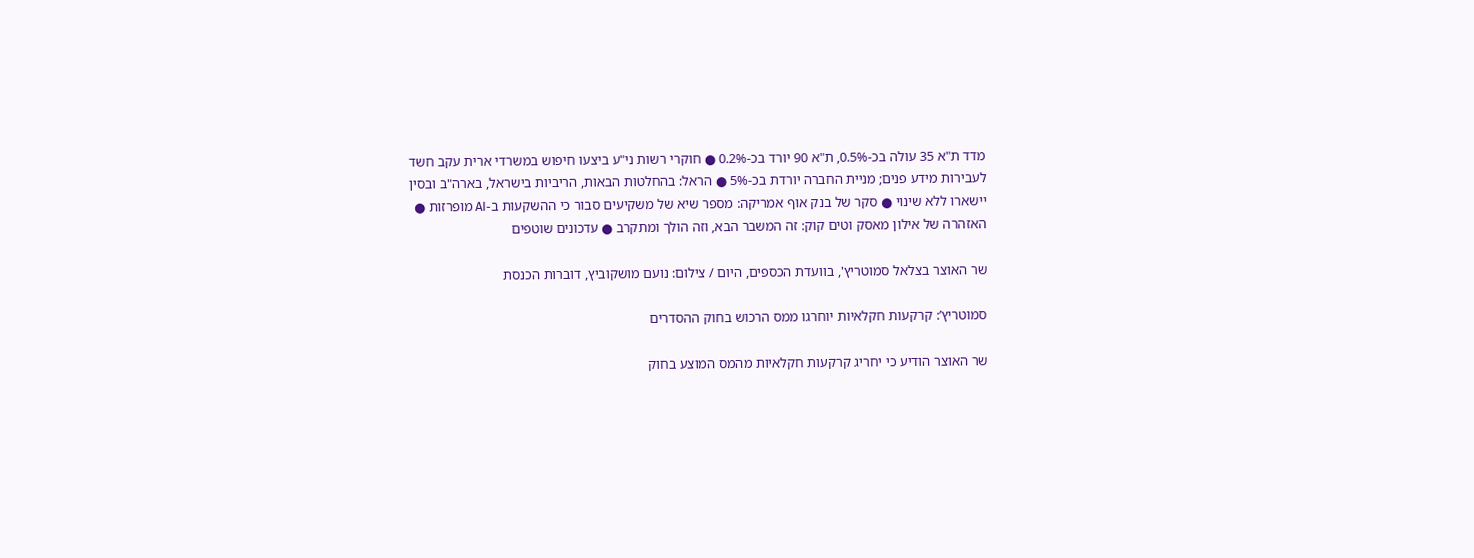מדד ת"א 35 עולה בכ-0.5%, ת"א 90 יורד בכ-0.2% ● חוקרי רשות ני"ע ביצעו חיפוש במשרדי ארית עקב חשד לעבירות מידע פנים; מניית החברה יורדת בכ-5% ● הראל: בהחלטות הבאות, הריביות בישראל, בארה"ב ובסין יישארו ללא שינוי ● סקר של בנק אוף אמריקה: מספר שיא של משקיעים סבור כי ההשקעות ב-AI מופרזות ● האזהרה של אילון מאסק וטים קוק: זה המשבר הבא, וזה הולך ומתקרב ● עדכונים שוטפים

שר האוצר בצלאל סמוטריץ', בוועדת הכספים, היום / צילום: נועם מושקוביץ, דוברות הכנסת

סמוטריץ’: קרקעות חקלאיות יוחרגו ממס הרכוש בחוק ההסדרים

שר האוצר הודיע כי יחריג קרקעות חקלאיות מהמס המוצע בחוק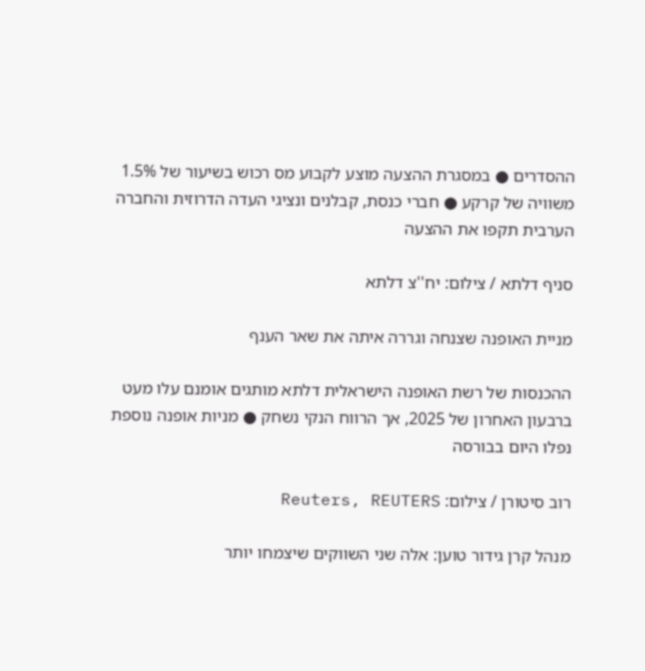ההסדרים ● במסגרת ההצעה מוצע לקבוע מס רכוש בשיעור של 1.5% משוויה של קרקע ● חברי כנסת, קבלנים ונציגי העדה הדרוזית והחברה הערבית תקפו את ההצעה

סניף דלתא / צילום: יח''צ דלתא

מניית האופנה שצנחה וגררה איתה את שאר הענף

ההכנסות של רשת האופנה הישראלית דלתא מותגים אומנם עלו מעט ברבעון האחרון של 2025, אך הרווח הנקי נשחק ● מניות אופנה נוספת נפלו היום בבורסה

רוב סיטורן / צילום: Reuters, REUTERS

מנהל קרן גידור טוען: אלה שני השווקים שיצמחו יותר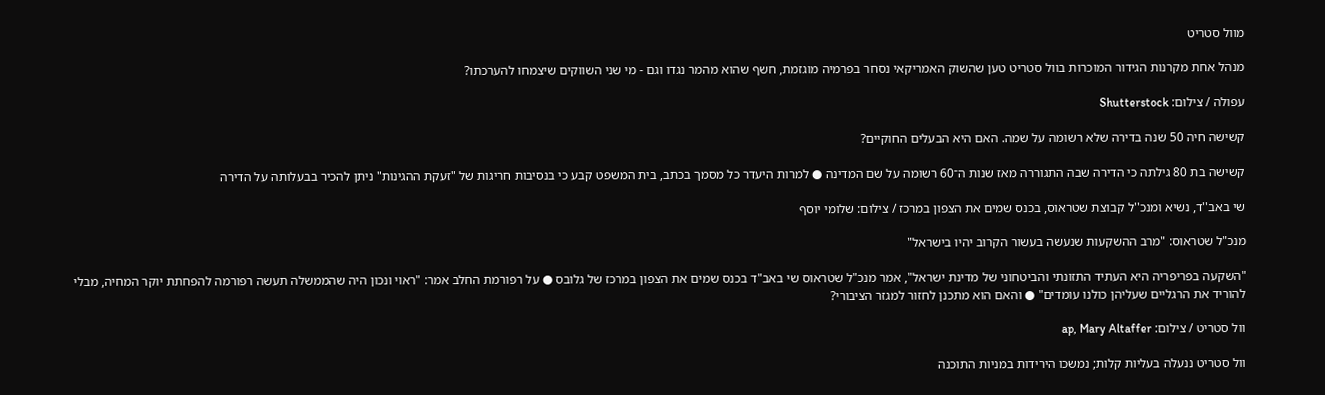מוול סטריט

מנהל אחת מקרנות הגידור המוכרות בוול סטריט טען שהשוק האמריקאי נסחר בפרמיה מוגזמת, חשף שהוא מהמר נגדו וגם - מי שני השווקים שיצמחו להערכתו?

עפולה / צילום: Shutterstock

קשישה חיה 50 שנה בדירה שלא רשומה על שמה. האם היא הבעלים החוקיים?

קשישה בת 80 גילתה כי הדירה שבה התגוררה מאז שנות ה־60 רשומה על שם המדינה ● למרות היעדר כל מסמך בכתב, בית המשפט קבע כי בנסיבות חריגות של "זעקת ההגינות" ניתן להכיר בבעלותה על הדירה

שי באב''ד, נשיא ומנכ''ל קבוצת שטראוס, בכנס שמים את הצפון במרכז / צילום: שלומי יוסף

מנכ"ל שטראוס: "מרב ההשקעות שנעשה בעשור הקרוב יהיו בישראל"

"השקעה בפריפריה היא העתיד התזונתי והביטחוני של מדינת ישראל", אמר מנכ"ל שטראוס שי באב"ד בכנס שמים את הצפון במרכז של גלובס ● על רפורמת החלב אמר: "ראוי ונכון היה שהממשלה תעשה רפורמה להפחתת יוקר המחיה, מבלי להוריד את הרגליים שעליהן כולנו עומדים" ● והאם הוא מתכנן לחזור למגזר הציבורי?

וול סטריט / צילום: ap, Mary Altaffer

וול סטריט ננעלה בעליות קלות; נמשכו הירידות במניות התוכנה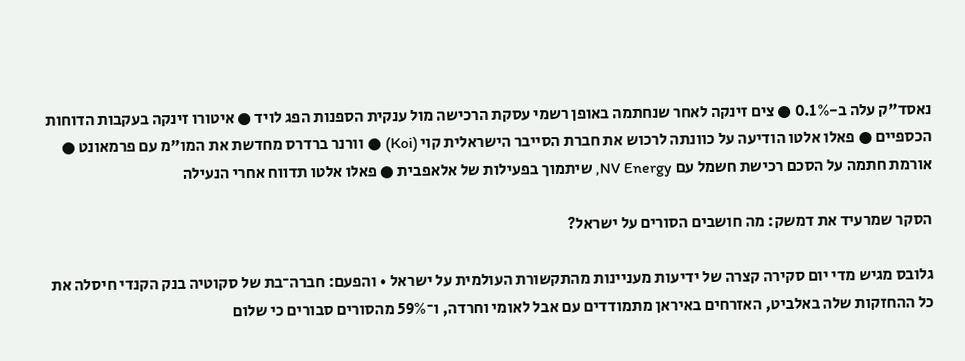נאסד"ק עלה ב-0.1% ● צים זינקה לאחר שנחתמה באופן רשמי עסקת הרכישה מול ענקית הספנות הפג לויד ● איטורו זינקה בעקבות הדוחות הכספיים ● פאלו אלטו הודיעה על כוונתה לרכוש את חברת הסייבר הישראלית קוי (Koi) ● וורנר ברדרס מחדשת את המו"מ עם פרמאונט ●  אורמת חתמה על הסכם רכישת חשמל עם NV Energy, שיתמוך בפעילות של אלאפבית ● פאלו אלטו תדווח אחרי הנעילה

הסקר שמרעיד את דמשק: מה חושבים הסורים על ישראל?

גלובס מגיש מדי יום סקירה קצרה של ידיעות מעניינות מהתקשורת העולמית על ישראל • והפעם: חברה־בת של סקוטיה בנק הקנדי חיסלה את כל ההחזקות שלה באלביט, האזרחים באיראן מתמודדים עם אבל לאומי וחרדה, ו־59% מהסורים סבורים כי שלום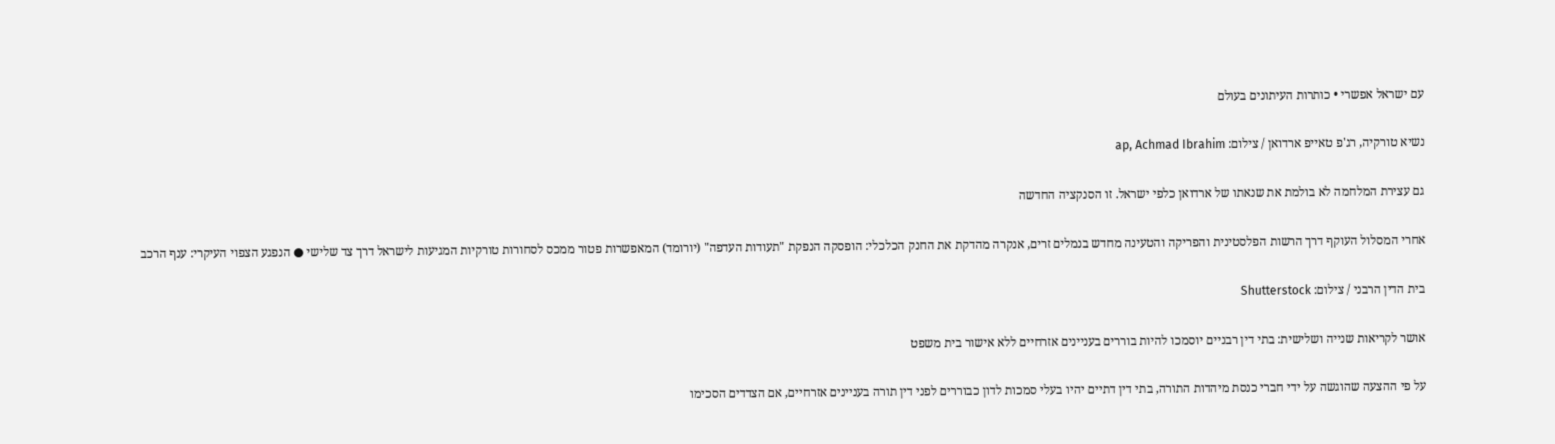עם ישראל אפשרי • כותרות העיתונים בעולם

נשיא טורקיה, רג'פ טאייפ ארדואן / צילום: ap, Achmad Ibrahim

גם עצירת המלחמה לא בולמת את שנאתו של ארדואן כלפי ישראל. זו הסנקציה החדשה

אחרי המסלול העוקף דרך הרשות הפלסטינית והפריקה והטעינה מחדש בנמלים זרים, אנקרה מהדקת את החנק הכלכלי: הופסקה הנפקת "תעודות העדפה" (יורומד) המאפשרות פטור ממכס לסחורות טורקיות המגיעות לישראל דרך צד שלישי ● הנפגע הצפוי העיקרי: ענף הרכב

בית הדין הרבני / צילום: Shutterstock

אושר לקריאות שנייה ושלישית: בתי דין רבניים יוסמכו להיות בוררים בעניינים אזרחיים ללא אישור בית משפט

על פי ההצעה שהוגשה על ידי חברי כנסת מיהדות התורה, בתי דין דתיים יהיו בעלי סמכות לדון כבוררים לפני דין תורה בעניינים אזרחיים, אם הצדדים הסכימו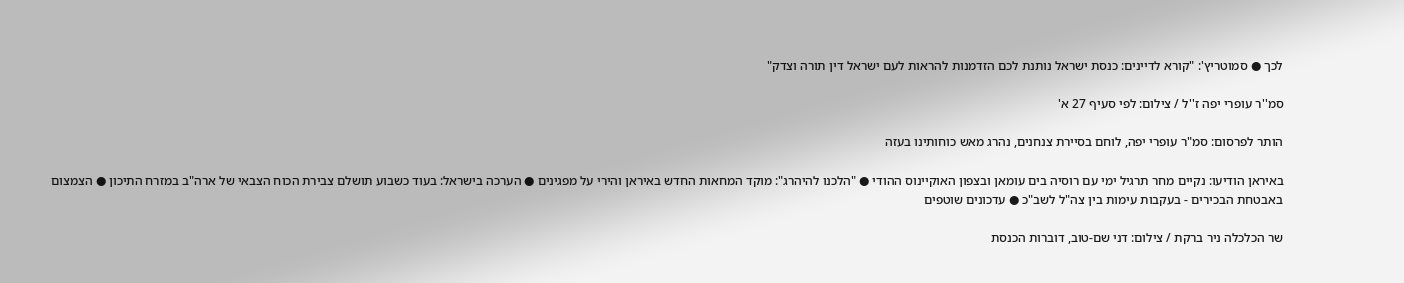לכך ● סמוטריץ': "קורא לדיינים: כנסת ישראל נותנת לכם הזדמנות להראות לעם ישראל דין תורה וצדק"

סמ''ר עופרי יפה ז''ל / צילום: לפי סעיף 27 א'

הותר לפרסום: סמ"ר עופרי יפה, לוחם בסיירת צנחנים, נהרג מאש כוחותינו בעזה

באיראן הודיעו: נקיים מחר תרגיל ימי עם רוסיה בים עומאן ובצפון האוקיינוס ההודי ● "הלכנו להיהרג": מוקד המחאות החדש באיראן והירי על מפגינים ● הערכה בישראל: בעוד כשבוע תושלם צבירת הכוח הצבאי של ארה"ב במזרח התיכון ● הצמצום באבטחת הבכירים - בעקבות עימות בין צה"ל לשב"כ ● עדכונים שוטפים

שר הכלכלה ניר ברקת / צילום: דני שם-טוב, דוברות הכנסת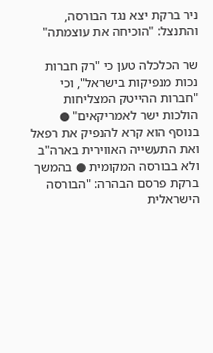ניר ברקת יצא נגד הבורסה, והתנצל: "הוכיחה את עוצמתה"

שר הכלכלה טען כי "רק חברות נכות מנפיקות בישראל", וכי "חברות ההייטק המצליחות הולכות ישר לאמריקאים" ● בנוסף הוא קרא להנפיק את רפאל ואת התעשייה האווירית בארה"ב ולא בבורסה המקומית ● בהמשך ברקת פרסם הבהרה: "הבורסה הישראלית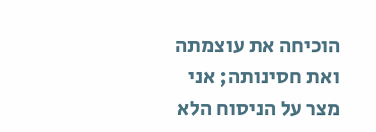הוכיחה את עוצמתה ואת חסינותה; אני מצר על הניסוח הלא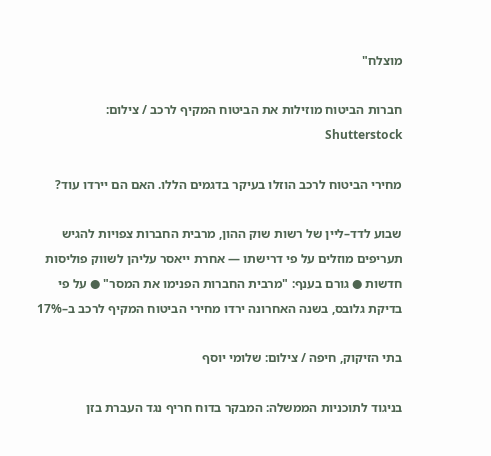מוצלח"

חברות הביטוח מוזילות את הביטוח המקיף לרכב / צילום: Shutterstock

מחירי הביטוח לרכב הוזלו בעיקר בדגמים הללו. האם הם יירדו עוד?

שבוע לדד–ליין של רשות שוק ההון, מרבית החברות צפויות להגיש תעריפים מוזלים על פי דרישתו — אחרת ייאסר עליהן לשווק פוליסות חדשות ● גורם בענף: "מרבית החברות הפנימו את המסר" ● על פי בדיקת גלובס, בשנה האחרונה ירדו מחירי הביטוח המקיף לרכב ב–17%

בתי הזיקוק, חיפה / צילום: שלומי יוסף

בניגוד לתוכניות הממשלה: המבקר בדוח חריף נגד העברת בזן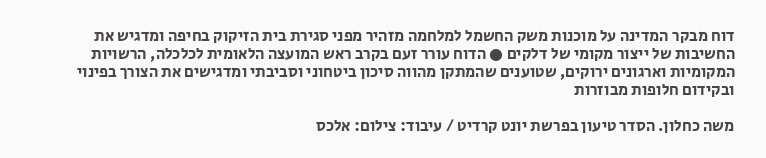דוח מבקר המדינה על מוכנות משק החשמל למלחמה מזהיר מפני סגירת בית הזיקוק בחיפה ומדגיש את החשיבות של ייצור מקומי של דלקים ● הדוח עורר זעם בקרב ראש המועצה הלאומית לכלכלה, הרשויות המקומיות וארגונים ירוקים, שטוענים שהמתקן מהווה סיכון ביטחוני וסביבתי ומדגישים את הצורך בפינוי ובקידום חלופות מבוזרות

משה כחלון. הסדר טיעון בפרשת יונט קרדיט / עיבוד: צילום: אלכס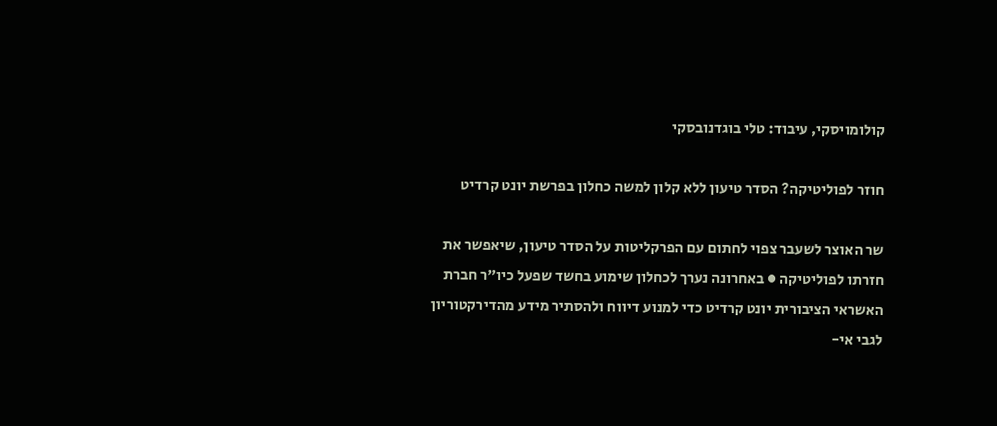קולומויסקי, עיבוד: טלי בוגדנובסקי

חוזר לפוליטיקה? הסדר טיעון ללא קלון למשה כחלון בפרשת יונט קרדיט

שר האוצר לשעבר צפוי לחתום עם הפרקליטות על הסדר טיעון, שיאפשר את חזרתו לפוליטיקה ● באחרונה נערך לכחלון שימוע בחשד שפעל כיו"ר חברת האשראי הציבורית יונט קרדיט כדי למנוע דיווח ולהסתיר מידע מהדירקטוריון לגבי אי-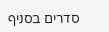סדרים בסניף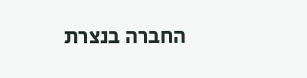החברה בנצרת